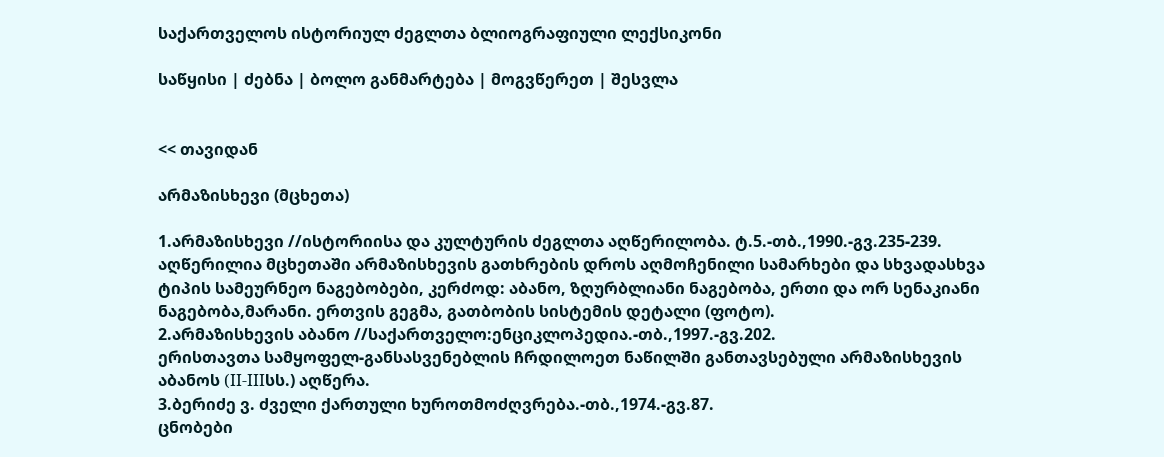საქართველოს ისტორიულ ძეგლთა ბლიოგრაფიული ლექსიკონი

საწყისი | ძებნა | ბოლო განმარტება | მოგვწერეთ | შესვლა


<< თავიდან

არმაზისხევი (მცხეთა)

1.არმაზისხევი //ისტორიისა და კულტურის ძეგლთა აღწერილობა. ტ.5.-თბ.,1990.-გვ.235-239.
აღწერილია მცხეთაში არმაზისხევის გათხრების დროს აღმოჩენილი სამარხები და სხვადასხვა ტიპის სამეურნეო ნაგებობები, კერძოდ: აბანო, ზღურბლიანი ნაგებობა, ერთი და ორ სენაკიანი ნაგებობა,მარანი. ერთვის გეგმა, გათბობის სისტემის დეტალი (ფოტო).
2.არმაზისხევის აბანო //საქართველო:ენციკლოპედია.-თბ.,1997.-გვ.202.
ერისთავთა სამყოფელ-განსასვენებლის ჩრდილოეთ ნაწილში განთავსებული არმაზისხევის აბანოს (II-IIIსს.) აღწერა.
3.ბერიძე ვ. ძველი ქართული ხუროთმოძღვრება.-თბ.,1974.-გვ.87.
ცნობები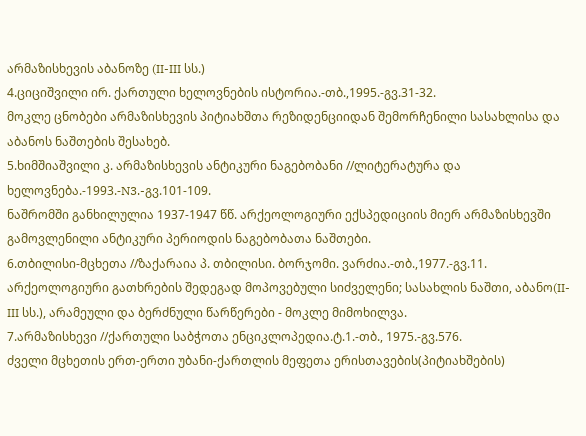არმაზისხევის აბანოზე (II-III სს.)
4.ციციშვილი ირ. ქართული ხელოვნების ისტორია.-თბ.,1995.-გვ.31-32.
მოკლე ცნობები არმაზისხევის პიტიახშთა რეზიდენციიდან შემორჩენილი სასახლისა და აბანოს ნაშთების შესახებ.
5.ხიმშიაშვილი კ. არმაზისხევის ანტიკური ნაგებობანი //ლიტერატურა და ხელოვნება.-1993.-N3.-გვ.101-109.
ნაშრომში განხილულია 1937-1947 წწ. არქეოლოგიური ექსპედიციის მიერ არმაზისხევში გამოვლენილი ანტიკური პერიოდის ნაგებობათა ნაშთები.
6.თბილისი-მცხეთა //ზაქარაია პ. თბილისი. ბორჯომი. ვარძია.-თბ.,1977.-გვ.11.
არქეოლოგიური გათხრების შედეგად მოპოვებული სიძველენი; სასახლის ნაშთი, აბანო(II-III სს.), არამეული და ბერძნული წარწერები - მოკლე მიმოხილვა.
7.არმაზისხევი //ქართული საბჭოთა ენციკლოპედია.ტ.1.-თბ., 1975.-გვ.576.
ძველი მცხეთის ერთ-ერთი უბანი-ქართლის მეფეთა ერისთავების(პიტიახშების)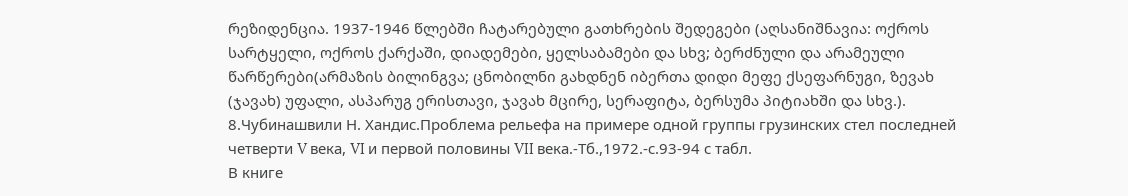რეზიდენცია. 1937-1946 წლებში ჩატარებული გათხრების შედეგები (აღსანიშნავია: ოქროს სარტყელი, ოქროს ქარქაში, დიადემები, ყელსაბამები და სხვ; ბერძნული და არამეული წარწერები(არმაზის ბილინგვა; ცნობილნი გახდნენ იბერთა დიდი მეფე ქსეფარნუგი, ზევახ (ჯავახ) უფალი, ასპარუგ ერისთავი, ჯავახ მცირე, სერაფიტა, ბერსუმა პიტიახში და სხვ.).
8.Чубинашвили Н. Хандис.Проблема рельефа на примере одной группы грузинских стел последней четверти V века, VI и первой половины VII века.-Тб.,1972.-с.93-94 с табл.
В книге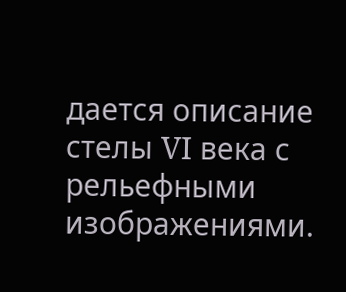дается описание стелы VI века с рельефными изображениями.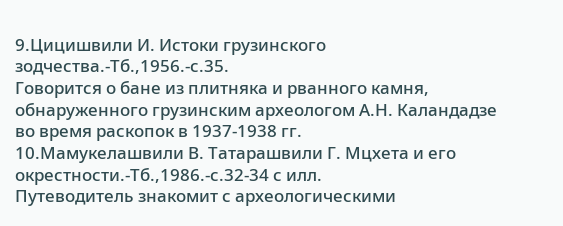9.Цицишвили И. Истоки грузинского зодчества.-Тб.,1956.-с.35.
Говорится о бане из плитняка и рванного камня, обнаруженного грузинским археологом А.Н. Каландадзе во время раскопок в 1937-1938 гг.
10.Мамукелашвили В. Татарашвили Г. Мцхета и его окрестности.-Тб.,1986.-с.32-34 с илл.
Путеводитель знакомит с археологическими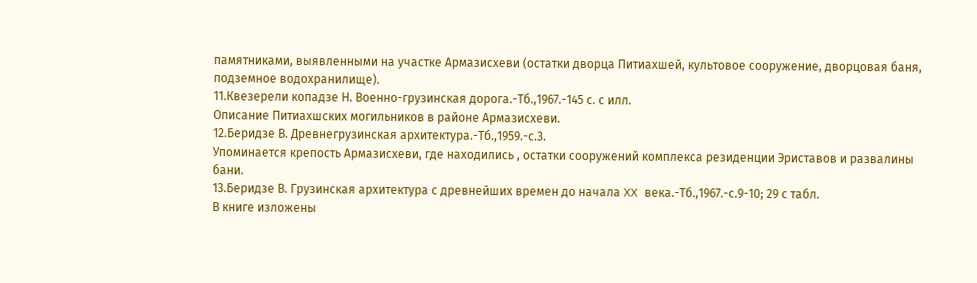памятниками, выявленными на участке Армазисхеви (остатки дворца Питиахшей, культовое сооружение, дворцовая баня, подземное водохранилище).
11.Квезерели копадзе Н. Военно-грузинская дорога.-Тб.,1967.-145 с. с илл.
Описание Питиахшских могильников в районе Армазисхеви.
12.Беридзе В. Древнегрузинская архитектура.-Тб.,1959.-с.3.
Упоминается крепость Армазисхеви, где находились , остатки сооружений комплекса резиденции Эриставов и развалины бани.
13.Беридзе В. Грузинская архитектура с древнейших времен до начала XX века.-Тб.,1967.-с.9-10; 29 с табл.
В книге изложены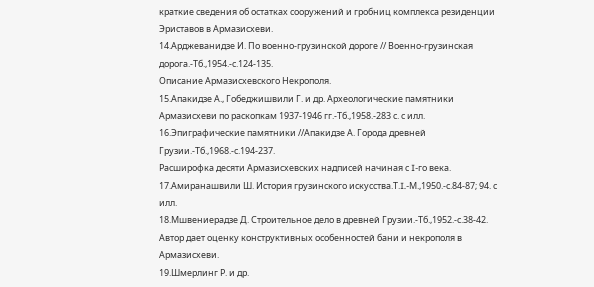краткие сведения об остатках сооружений и гробниц комплекса резиденции Эриставов в Армазисхеви.
14.Арджеванидзе И. По военно-грузинской дороге // Военно-грузинская дорога.-Тб.,1954.-с.124-135.
Описание Армазисхевского Некрополя.
15.Апакидзе А., Гобеджишвили Г. и др. Археологические памятники Армазисхеви по раскопкам 1937-1946 гг.-Тб.,1958.-283 с. с илл.
16.Эпиграфические памятники //Апакидзе А. Города древней Грузии.-Тб.,1968.-с.194-237.
Расширофка десяти Армазисхевских надписей начиная с I-го века.
17.Амиранашвили Ш. История грузинского искусства.Т.I.-М.,1950.-с.84-87; 94. с илл.
18.Мшвениерадзе Д. Строительное дело в древней Грузии.-Тб.,1952.-с.38-42.
Автор дает оценку конструктивных особенностей бани и некрополя в Армазисхеви.
19.Шмерлинг Р. и др.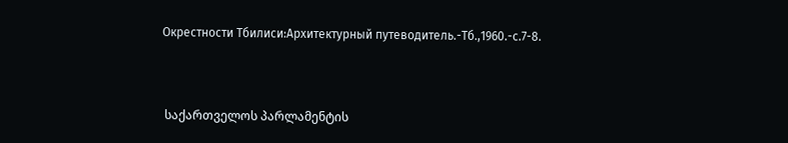Окрестности Тбилиси:Архитектурный путеводитель.-Тб.,1960.-с.7-8.



 საქართველოს პარლამენტის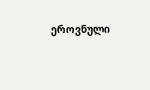ეროვნული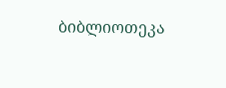ბიბლიოთეკა